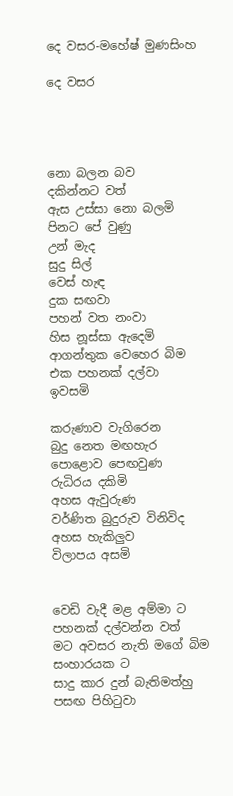දෙ වසර-මහේෂ් මුණසිංහ

දෙ වසර




නො බලන බව
දකින්නට වත්
ඇස උස්සා නො බලමි
පිනට පේ වුණු
උන් මැද
සුදු සිල්
වෙස් හැඳ
දුක සඟවා
පහන් වත නංවා
හිස නූස්සා ඇදෙමි
ආගන්තුක වෙහෙර බිම
එක පහනක් දල්වා
ඉවසමි

කරුණාව වැගිරෙන
බුදු නෙත මඟහැර
පොළොව පෙඟවුණ
රුධිරය දකිමි
අහස ඇවුරුණ
වර්ණිත බුදුරුව විනිවිද
අහස හැකිලුව
විලාපය අසමි


වෙඩි වැදී මළ අම්මා ට
පහනක් දල්වන්න වත්
මට අවසර නැති මගේ බිම
සංහාරයක ට
සාදු කාර දුන් බැතිමත්හු
පසඟ පිහිටුවා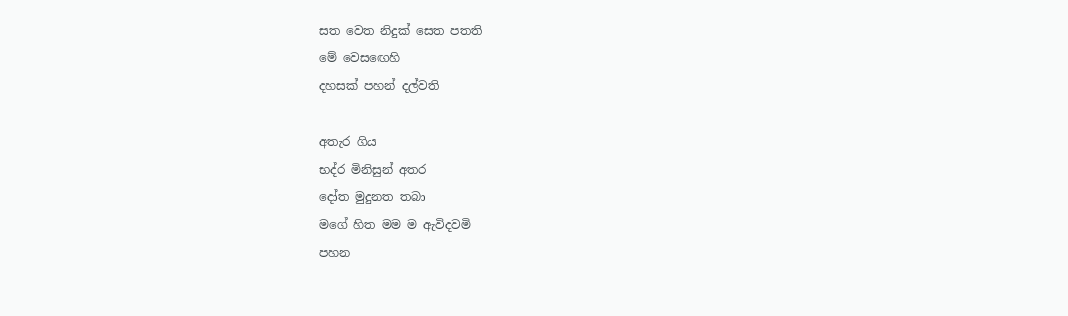සත වෙත නිදුක් සෙත පතති
මේ වෙස‍ඟෙහි
දහසක් පහන් දල්වති

අතැර ගිය
භද්ර මිනිසුන් අතර
දෝත මුදුනත තබා
මගේ හිත මම ම ඇවිදවමි
පහන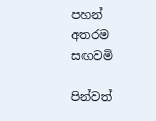පහන් අතරම සඟවමි

පින්වත්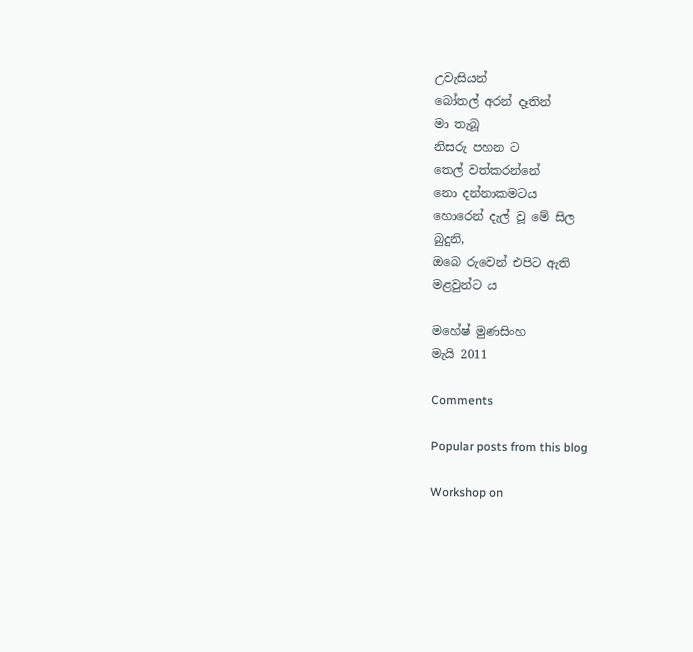උවැසියන්
බෝතල් අරන් දෑතින්
මා තැබූ
නිසරු පහන ට
තෙල් වත්කරන්නේ
නො දන්නාකමටය
හොරෙන් දැල් වූ මේ සිල
බුදුනි,
ඔබෙ රුවෙන් එපිට ඇති
මළවුන්ට ය

මහේෂ් මුණසිංහ
මැයි 2011

Comments

Popular posts from this blog

Workshop on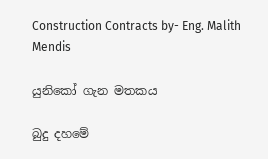Construction Contracts by- Eng. Malith Mendis

යුනිකෝ ගැන මතකය

බුදු දහමේ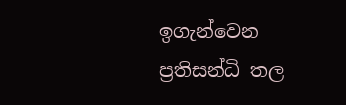ඉගැන්වෙන ප්‍රතිසන්ධි තල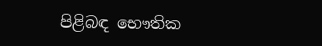පිළිබඳ භෞතික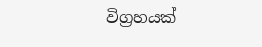විග්‍රහයක්